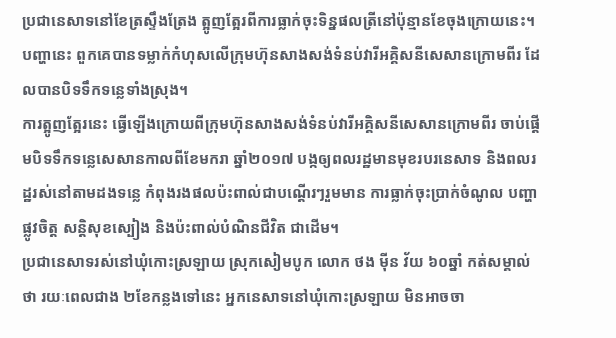ប្រជានេសាទនៅខែត្រស្ទឹងត្រែង ត្អូញត្អែរពីការធ្លាក់ចុះទិន្នផលត្រីនៅប៉ុន្មានខែចុងក្រោយនេះ។ បញ្ហានេះ ពួកគេបានទម្លាក់កំហុសលើក្រុមហ៊ុនសាងសង់ទំនប់វារីអគ្គិសនីសេសានក្រោមពីរ ដែលបានបិទទឹកទន្លេទាំងស្រុង។
ការត្អូញត្អែរនេះ ធ្វើឡើងក្រោយពីក្រុមហ៊ុនសាងសង់ទំនប់វារីអគ្គិសនីសេសានក្រោមពីរ ចាប់ផ្ដើមបិទទឹកទន្លេសេសានកាលពីខែមករា ឆ្នាំ២០១៧ បង្កឲ្យពលរដ្ឋមានមុខរបរនេសាទ និងពលរដ្ឋរស់នៅតាមដងទន្លេ កំពុងរងផលប៉ះពាល់ជាបណ្ដើរៗរួមមាន ការធ្លាក់ចុះប្រាក់ចំណូល បញ្ហាផ្លូវចិត្ត សន្តិសុខស្បៀង និងប៉ះពាល់បំណិនជីវិត ជាដើម។
ប្រជានេសាទរស់នៅឃុំកោះស្រឡាយ ស្រុកសៀមបូក លោក ថង ម៉ីន វ័យ ៦០ឆ្នាំ កត់សម្គាល់ថា រយៈពេលជាង ២ខែកន្លងទៅនេះ អ្នកនេសាទនៅឃុំកោះស្រឡាយ មិនអាចចា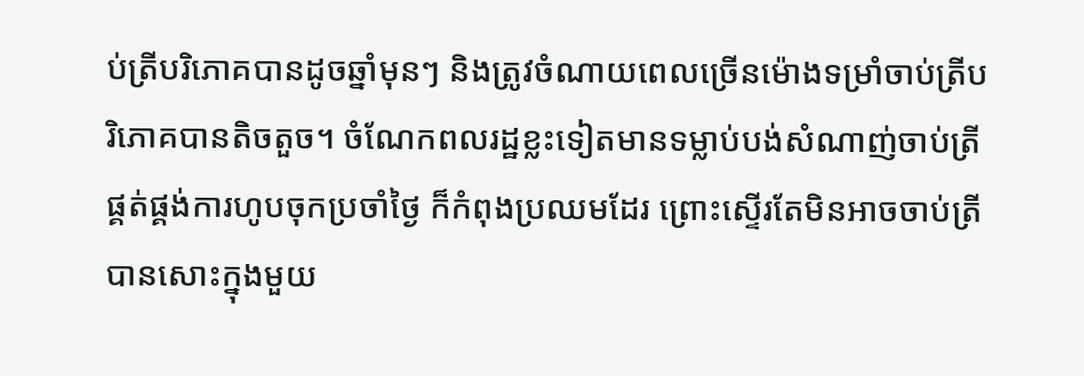ប់ត្រីបរិភោគបានដូចឆ្នាំមុនៗ និងត្រូវចំណាយពេលច្រើនម៉ោងទម្រាំចាប់ត្រីបរិភោគបានតិចតួច។ ចំណែកពលរដ្ឋខ្លះទៀតមានទម្លាប់បង់សំណាញ់ចាប់ត្រីផ្គត់ផ្គង់ការហូបចុកប្រចាំថ្ងៃ ក៏កំពុងប្រឈមដែរ ព្រោះស្ទើរតែមិនអាចចាប់ត្រីបានសោះក្នុងមួយ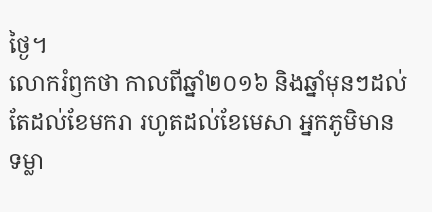ថ្ងៃ។
លោករំឭកថា កាលពីឆ្នាំ២០១៦ និងឆ្នាំមុនៗដល់តែដល់ខែមករា រហូតដល់ខែមេសា អ្នកភូមិមានទម្លា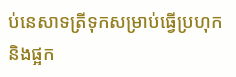ប់នេសាទត្រីទុកសម្រាប់ធ្វើប្រហុក និងផ្អក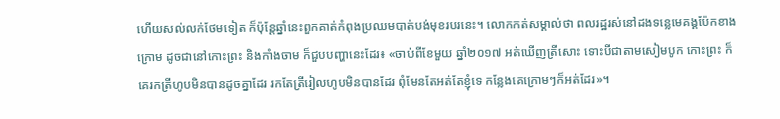ហើយសល់លក់ថែមទៀត ក៏ប៉ុន្តែឆ្នាំនេះពួកគាត់កំពុងប្រឈមបាត់បង់មុខរបរនេះ។ លោកកត់សម្គាល់ថា ពលរដ្ឋរស់នៅដងទន្លេមេគង្គប៉ែកខាងក្រោម ដូចជានៅកោះព្រះ និងកាំងចាម ក៏ជួបបញ្ហានេះដែរ៖ «ចាប់ពីខែមួយ ឆ្នាំ២០១៧ អត់ឃើញត្រីសោះ ទោះបីជាតាមសៀមបូក កោះព្រះ ក៏គេរកត្រីហូបមិនបានដូចគ្នាដែរ រកតែត្រីរៀលហូបមិនបានដែរ ពុំមែនតែអត់តែខ្ញុំទេ កន្លែងគេក្រោមៗក៏អត់ដែរ»។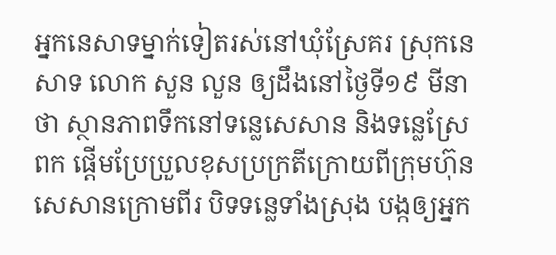អ្នកនេសាទម្នាក់ទៀតរស់នៅឃុំស្រែគរ ស្រុកនេសាទ លោក សួន លួន ឲ្យដឹងនៅថ្ងៃទី១៩ មីនា ថា ស្ថានភាពទឹកនៅទន្លេសេសាន និងទន្លេស្រែពក ផ្ដើមប្រែប្រួលខុសប្រក្រតីក្រោយពីក្រុមហ៊ុនសេសានក្រោមពីរ បិទទន្លេទាំងស្រុង បង្កឲ្យអ្នក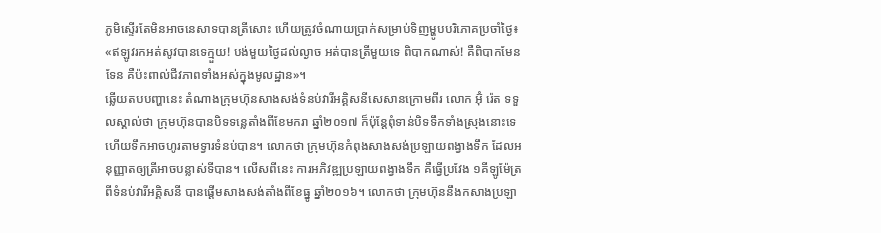ភូមិស្ទើរតែមិនអាចនេសាទបានត្រីសោះ ហើយត្រូវចំណាយប្រាក់សម្រាប់ទិញម្ហូបបរិភោគប្រចាំថ្ងៃ៖ «ឥឡូវរកអត់សូវបានទេក្មួយ! បង់មួយថ្ងៃដល់ល្ងាច អត់បានត្រីមួយទេ ពិបាកណាស់! គឺពិបាកមែនទែន គឺប៉ះពាល់ជីវភាពទាំងអស់ក្នុងមូលដ្ឋាន»។
ឆ្លើយតបបញ្ហានេះ តំណាងក្រុមហ៊ុនសាងសង់ទំនប់វារីអគ្គិសនីសេសានក្រោមពីរ លោក អ៊ុំ រ៉េត ទទួលស្គាល់ថា ក្រុមហ៊ុនបានបិទទន្លេតាំងពីខែមករា ឆ្នាំ២០១៧ ក៏ប៉ុន្តែពុំទាន់បិទទឹកទាំងស្រុងនោះទេ ហើយទឹកអាចហូរតាមទ្វារទំនប់បាន។ លោកថា ក្រុមហ៊ុនកំពុងសាងសង់ប្រឡាយពង្វាងទឹក ដែលអនុញ្ញាតឲ្យត្រីអាចបន្លាស់ទីបាន។ លើសពីនេះ ការអភិវឌ្ឍប្រឡាយពង្វាងទឹក គឺធ្វើប្រវែង ១គីឡូម៉ែត្រពីទំនប់វារីអគ្គិសនី បានផ្ដើមសាងសង់តាំងពីខែធ្នូ ឆ្នាំ២០១៦។ លោកថា ក្រុមហ៊ុននឹងកសាងប្រឡា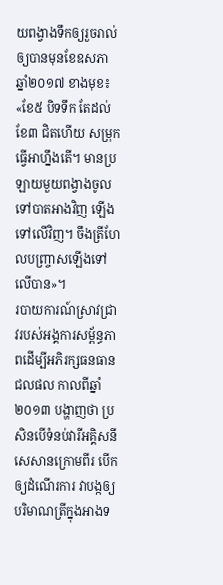យពង្វាងទឹកឲ្យរួចរាល់ឲ្យបានមុនខែឧសភា ឆ្នាំ២០១៧ ខាងមុខ៖ «ខែ៥ បិទទឹក តែដល់ខែ៣ ជិតហើយ សម្រុកធ្វើអាហ្នឹងតើ។ មានប្រឡាយមួយពង្វាងចូលទៅបាតអាងវិញ ឡើងទៅលើវិញ។ ចឹងត្រីហែលបញ្ច្រាសឡើងទៅលើបាន»។
របាយការណ៍ស្រាវជ្រាវរបស់អង្គការសម្ព័ន្ធភាពដើម្បីអភិរក្សធនធានជលផល កាលពីឆ្នាំ២០១៣ បង្ហាញថា ប្រសិនបើទំនប់វារីអគ្គិសនីសេសានក្រោមពីរ បើកឲ្យដំណើរការ វាបង្កឲ្យបរិមាណត្រីក្នុងអាងទ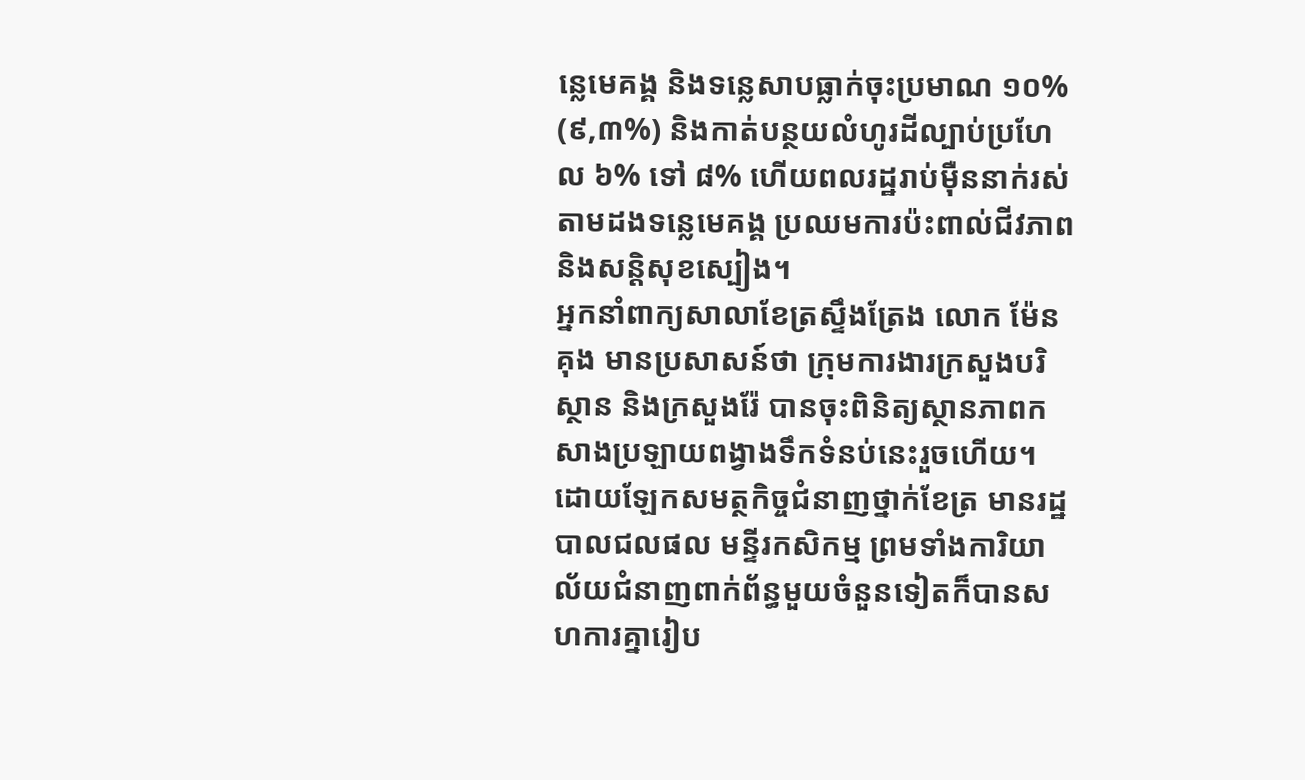ន្លេមេគង្គ និងទន្លេសាបធ្លាក់ចុះប្រមាណ ១០% (៩,៣%) និងកាត់បន្ថយលំហូរដីល្បាប់ប្រហែល ៦% ទៅ ៨% ហើយពលរដ្ឋរាប់ម៉ឺននាក់រស់តាមដងទន្លេមេគង្គ ប្រឈមការប៉ះពាល់ជីវភាព និងសន្តិសុខស្បៀង។
អ្នកនាំពាក្យសាលាខែត្រស្ទឹងត្រែង លោក ម៉ែន គុង មានប្រសាសន៍ថា ក្រុមការងារក្រសួងបរិស្ថាន និងក្រសួងរ៉ែ បានចុះពិនិត្យស្ថានភាពកសាងប្រឡាយពង្វាងទឹកទំនប់នេះរួចហើយ។ ដោយឡែកសមត្ថកិច្ចជំនាញថ្នាក់ខែត្រ មានរដ្ឋបាលជលផល មន្ទីរកសិកម្ម ព្រមទាំងការិយាល័យជំនាញពាក់ព័ន្ធមួយចំនួនទៀតក៏បានសហការគ្នារៀប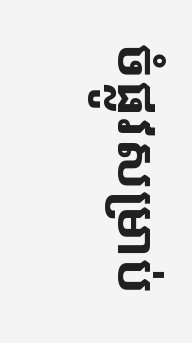ចំផ្លូវសម្រាប់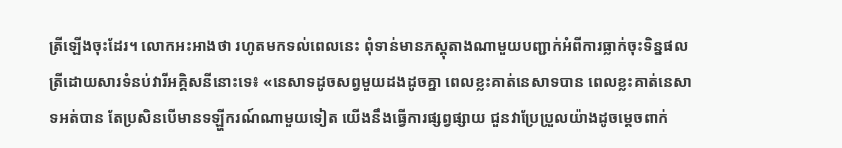ត្រីឡើងចុះដែរ។ លោកអះអាងថា រហូតមកទល់ពេលនេះ ពុំទាន់មានភស្តុតាងណាមួយបញ្ជាក់អំពីការធ្លាក់ចុះទិន្នផលត្រីដោយសារទំនប់វារីអគ្គិសនីនោះទេ៖ «នេសាទដូចសព្វមួយដងដូចគ្នា ពេលខ្លះគាត់នេសាទបាន ពេលខ្លះគាត់នេសាទអត់បាន តែប្រសិនបើមានទឡ្ហីករណ៍ណាមួយទៀត យើងនឹងធ្វើការផ្សព្វផ្សាយ ជួនវាប្រែប្រួលយ៉ាងដូចម្តេចពាក់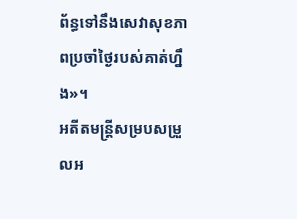ព័ន្ធទៅនឹងសេវាសុខភាពប្រចាំថ្ងៃរបស់គាត់ហ្នឹង»។
អតីតមន្ត្រីសម្របសម្រួលអ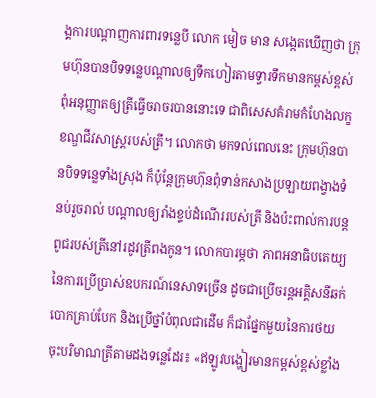ង្គការបណ្ដាញការពារទន្លេបី លោក មៀច មាន សង្កេតឃើញថា ក្រុមហ៊ុនបានបិទទន្លេបណ្ដាលឲ្យទឹកហៀរតាមទ្វារទឹកមានកម្ពស់ខ្ពស់ ពុំអនុញ្ញាតឲ្យត្រីធ្វើចរាចរបាននោះទេ ជាពិសេសគំរាមកំហែងលក្ខខណ្ឌជីវសាស្ត្ររបស់ត្រី។ លោកថា មកទល់ពេលនេះ ក្រុមហ៊ុនបានបិទទន្លេទាំងស្រុង ក៏ប៉ុន្តែក្រុមហ៊ុនពុំទាន់កសាងប្រឡាយពង្វាងទំនប់រួចរាល់ បណ្ដាលឲ្យរាំងខ្ទប់ដំណើររបស់ត្រី និងប៉ះពាល់ការបន្តពូជរបស់ត្រីនៅរដូវត្រីពងកូន។ លោកបារម្ភថា ភាពអនាធិបតេយ្យនៃការប្រើប្រាស់ឧបករណ៍នេសាទច្រើន ដូចជាប្រើចរន្តអគ្គិសនីឆក់ បោកគ្រាប់បែក និងប្រើថ្នាំបំពុលជាដើម ក៏ជាផ្នែកមួយនៃការថយចុះបរិមាណត្រីតាមដងទន្លេដែរ៖ «ឥឡូវបង្ហៀរមានកម្ពស់ខ្ពស់ខ្លាំង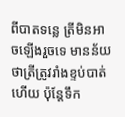ពីបាតទន្លេ ត្រីមិនអាចឡើងរួចទេ មានន័យថាត្រីត្រូវរាំងខ្ទប់បាត់ហើយ ប៉ុន្តែទឹក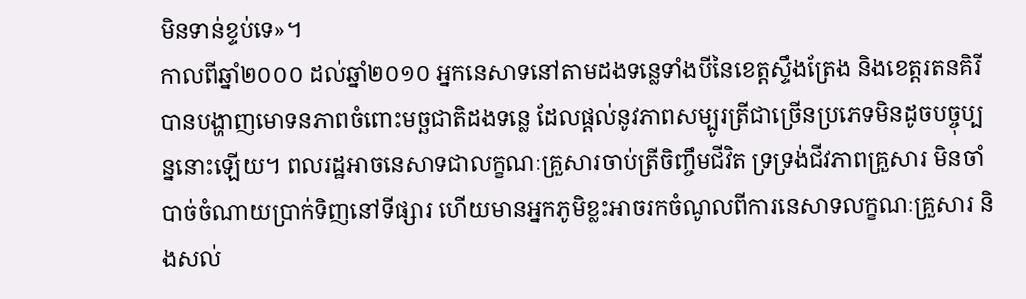មិនទាន់ខ្ទប់ទេ»។
កាលពីឆ្នាំ២០០០ ដល់ឆ្នាំ២០១០ អ្នកនេសាទនៅតាមដងទន្លេទាំងបីនៃខេត្តស្ទឹងត្រែង និងខេត្តរតនគិរី បានបង្ហាញមោទនភាពចំពោះមច្ឆជាតិដងទន្លេ ដែលផ្ដល់នូវភាពសម្បូរត្រីជាច្រើនប្រភេទមិនដូចបច្ចុប្បន្ននោះឡើយ។ ពលរដ្ឋអាចនេសាទជាលក្ខណៈគ្រួសារចាប់ត្រីចិញ្ចឹមជីវិត ទ្រទ្រង់ជីវភាពគ្រួសារ មិនចាំបាច់ចំណាយប្រាក់ទិញនៅទីផ្សារ ហើយមានអ្នកភូមិខ្លះអាចរកចំណូលពីការនេសាទលក្ខណៈគ្រួសារ និងសល់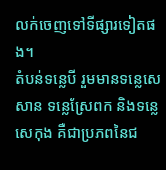លក់ចេញទៅទីផ្សារទៀតផង។
តំបន់ទន្លេបី រួមមានទន្លេសេសាន ទន្លេស្រែពក និងទន្លេសេកុង គឺជាប្រភពនៃជ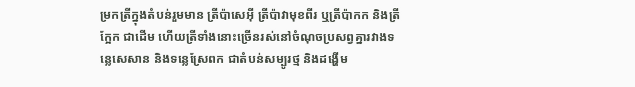ម្រកត្រីក្នុងតំបន់រួមមាន ត្រីប៉ាសេអ៊ី ត្រីប៉ាវាមុខពីរ ឬត្រីប៉ាកក និងត្រីក្អែក ជាដើម ហើយត្រីទាំងនោះច្រើនរស់នៅចំណុចប្រសព្វគ្នារវាងទន្លេសេសាន និងទន្លេស្រែពក ជាតំបន់សម្បូរថ្ម និងដង្ហើម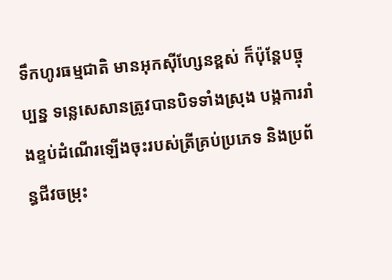ទឹកហូរធម្មជាតិ មានអុកស៊ីហ្សែនខ្ពស់ ក៏ប៉ុន្តែបច្ចុប្បន្ន ទន្លេសេសានត្រូវបានបិទទាំងស្រុង បង្កការរាំងខ្ទប់ដំណើរឡើងចុះរបស់ត្រីគ្រប់ប្រភេទ និងប្រព័ន្ធជីវចម្រុះ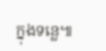ក្នុងទន្លេ៕